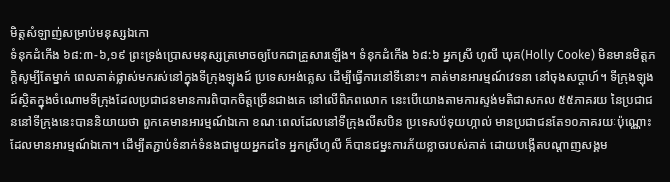មិត្តសំឡាញ់សម្រាប់មនុស្សឯកោ
ទំនុកដំកើង ៦៨:៣-៦,១៩ ព្រះទ្រង់ប្រោសមនុស្សត្រមោចឲ្យបែកជាគ្រួសារឡើង។ ទំនុកដំកើង ៦៨:៦ អ្នកស្រី ហូលី ឃុគ(Holly Cooke) មិនមានមិត្តភក្តិសូម្បីតែម្នាក់ ពេលគាត់ផ្លាស់មករស់នៅក្នុងទីក្រុងឡុងដ៍ ប្រទេសអង់គ្លេស ដើម្បីធ្វើការនៅទីនោះ។ គាត់មានអារម្មណ៍វេទនា នៅចុងសប្តាហ៍។ ទីក្រុងឡុងដ៍ស្ថិតក្នុងចំណោមទីក្រុងដែលប្រជាជនមានការពិបាកចិត្តច្រើនជាងគេ នៅលើពិភពលោក នេះបើយោងតាមការស្ទង់មតិជាសកល ៥៥ភាគរយ នៃប្រជាជននៅទីក្រុងនេះបាននិយាយថា ពួកគេមានអារម្មណ៍ឯកោ ខណៈពេលដែលនៅទីក្រុងលីសបិន ប្រទេសប៉ទុយហ្កាល់ មានប្រជាជនតែ១០ភាគរយៈប៉ុណ្ណោះ ដែលមានអារម្មណ៍ឯកោ។ ដើម្បីតភ្ជាប់ទំនាក់ទំនងជាមួយអ្នកដទៃ អ្នកស្រីហូលី ក៏បានជម្នះការភ័យខ្លាចរបស់គាត់ ដោយបង្កើតបណ្តាញសង្គម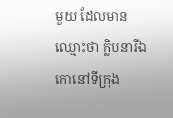មួយ ដែលមានឈ្មោះថា ក្លិបនារីឯកោនៅទីក្រុង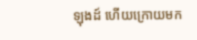ឡុងដ៍ ហើយក្រោយមក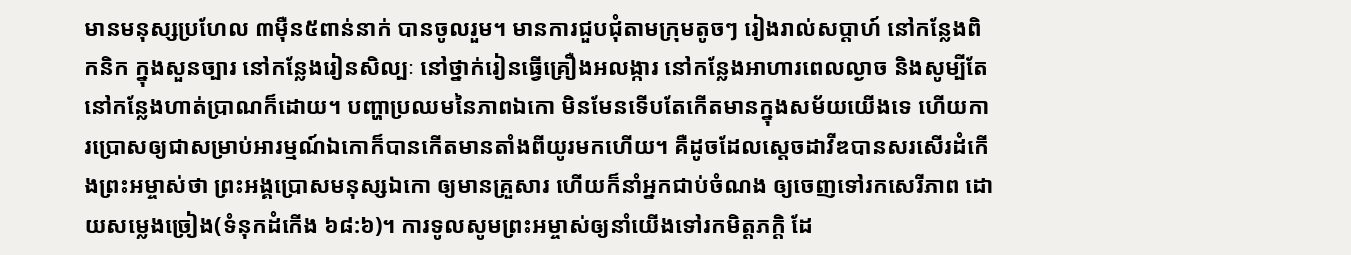មានមនុស្សប្រហែល ៣ម៉ឺន៥ពាន់នាក់ បានចូលរួម។ មានការជួបជុំតាមក្រុមតូចៗ រៀងរាល់សប្តាហ៍ នៅកន្លែងពិកនិក ក្នុងសួនច្បារ នៅកន្លែងរៀនសិល្បៈ នៅថ្នាក់រៀនធ្វើគ្រឿងអលង្ការ នៅកន្លែងអាហារពេលល្ងាច និងសូម្បីតែនៅកន្លែងហាត់ប្រាណក៏ដោយ។ បញ្ហាប្រឈមនៃភាពឯកោ មិនមែនទើបតែកើតមានក្នុងសម័យយើងទេ ហើយការប្រោសឲ្យជាសម្រាប់អារម្មណ៍ឯកោក៏បានកើតមានតាំងពីយូរមកហើយ។ គឺដូចដែលស្តេចដាវីឌបានសរសើរដំកើងព្រះអម្ចាស់ថា ព្រះអង្គប្រោសមនុស្សឯកោ ឲ្យមានគ្រួសារ ហើយក៏នាំអ្នកជាប់ចំណង ឲ្យចេញទៅរកសេរីភាព ដោយសម្លេងច្រៀង(ទំនុកដំកើង ៦៨:៦)។ ការទូលសូមព្រះអម្ចាស់ឲ្យនាំយើងទៅរកមិត្តភក្តិ ដែ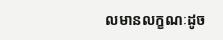លមានលក្ខណៈដូច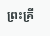ព្រះគ្រី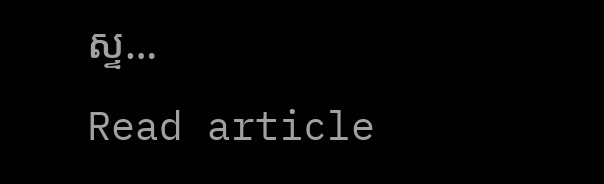ស្ទ…
Read article